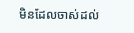មិនដែលចាស់ដល់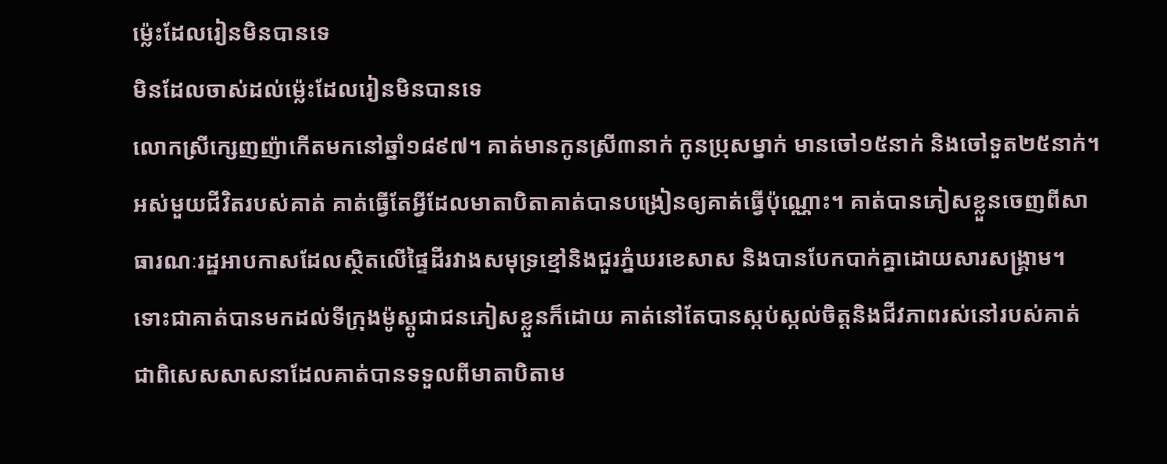ម្ល៉េះដែលរៀនមិនបានទេ
មិនដែលចាស់ដល់ម្ល៉េះដែលរៀនមិនបានទេ
លោកស្រីក្សេញញ៉ាកើតមកនៅឆ្នាំ១៨៩៧។ គាត់មានកូនស្រី៣នាក់ កូនប្រុសម្នាក់ មានចៅ១៥នាក់ និងចៅទួត២៥នាក់។ អស់មួយជីវិតរបស់គាត់ គាត់ធ្វើតែអ្វីដែលមាតាបិតាគាត់បានបង្រៀនឲ្យគាត់ធ្វើប៉ុណ្ណោះ។ គាត់បានភៀសខ្លួនចេញពីសាធារណៈរដ្ឋអាបកាសដែលស្ថិតលើផ្ទៃដីរវាងសមុទ្រខ្មៅនិងជួរភ្នំឃរខេសាស និងបានបែកបាក់គ្នាដោយសារសង្គ្រាម។ ទោះជាគាត់បានមកដល់ទីក្រុងម៉ូស្គូជាជនភៀសខ្លួនក៏ដោយ គាត់នៅតែបានស្កប់ស្កល់ចិត្តនិងជីវភាពរស់នៅរបស់គាត់ ជាពិសេសសាសនាដែលគាត់បានទទួលពីមាតាបិតាម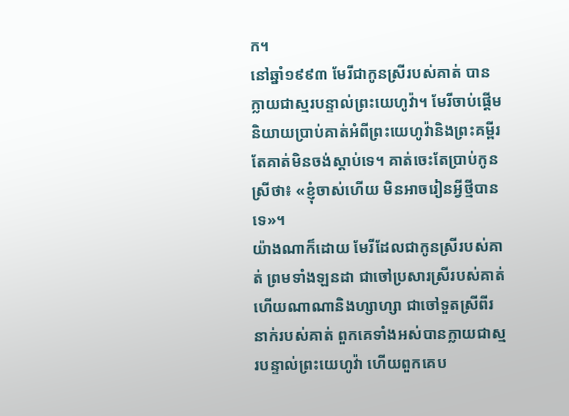ក។
នៅឆ្នាំ១៩៩៣ មែរីជាកូនស្រីរបស់គាត់ បានក្លាយជាស្មរបន្ទាល់ព្រះយេហូវ៉ា។ មែរីចាប់ផ្ដើមនិយាយប្រាប់គាត់អំពីព្រះយេហូវ៉ានិងព្រះគម្ពីរ តែគាត់មិនចង់ស្ដាប់ទេ។ គាត់ចេះតែប្រាប់កូនស្រីថា៖ «ខ្ញុំចាស់ហើយ មិនអាចរៀនអ្វីថ្មីបានទេ»។
យ៉ាងណាក៏ដោយ មែរីដែលជាកូនស្រីរបស់គាត់ ព្រមទាំងឡនដា ជាចៅប្រសារស្រីរបស់គាត់ ហើយណាណានិងហ្សាហ្សា ជាចៅទួតស្រីពីរនាក់របស់គាត់ ពួកគេទាំងអស់បានក្លាយជាស្មរបន្ទាល់ព្រះយេហូវ៉ា ហើយពួកគេប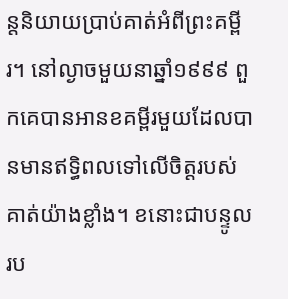ន្តនិយាយប្រាប់គាត់អំពីព្រះគម្ពីរ។ នៅល្ងាចមួយនាឆ្នាំ១៩៩៩ ពួកគេបានអានខគម្ពីរមួយដែលបានមានឥទ្ធិពលទៅលើចិត្តរបស់គាត់យ៉ាងខ្លាំង។ ខនោះជាបន្ទូលរប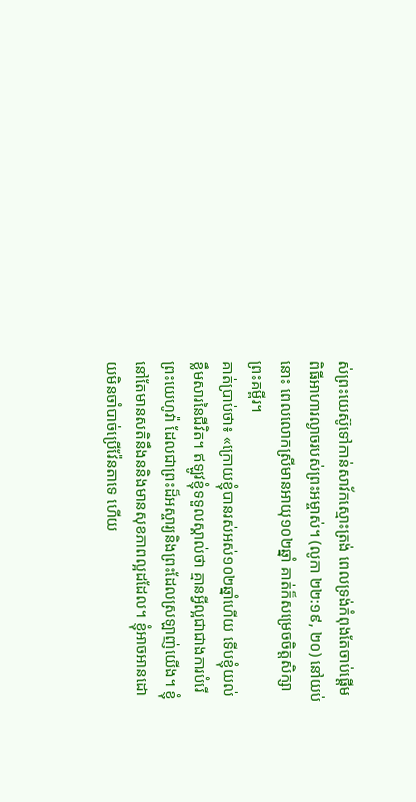ស់ព្រះយេស៊ូទៅកាន់សាវ័កស្មោះត្រង់ ពេលទ្រង់កំពុងតែចាប់ផ្ដើមពិធីអាហារល្ងាចរបស់ព្រះអម្ចាស់។ (លូកា ២២:១៩, ២០) នៅយប់នោះ ពេលលោកស្រីមានអាយុ១០២ឆ្នាំ គាត់ក៏សម្រេចចិត្តសិក្សាព្រះគម្ពីរ។
គាត់ប្រាប់ថា៖ «ក្រោយខ្ញុំបានរស់អស់១០២ឆ្នាំហើយ ទើបខ្ញុំយល់ខ្លឹមសារនៃជីវិត។ ឥឡូវខ្ញុំទទួលស្គាល់ថា គ្មានអ្វីល្អជាជាងការបំរើព្រះយេហូវ៉ា ដែលជាព្រះដ៏អស្ចារ្យនិងព្រះដែលស្រឡាញ់យើង។ ខ្ញុំនៅតែមានសតិនឹងននិងមានសុខភាពល្អដដែល។ ខ្ញុំអាចអានដោយមិនចាំបាច់ប្រើវ៉ែនតាទេ ហើយ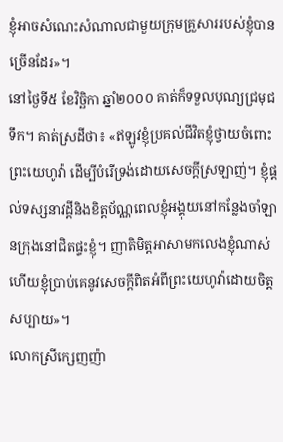ខ្ញុំអាចសំណេះសំណាលជាមួយក្រុមគ្រួសាររបស់ខ្ញុំបានច្រើនដែរ»។
នៅថ្ងៃទី៥ ខែវិច្ឆិកា ឆ្នាំ២០០០ គាត់ក៏ទទួលបុណ្យជ្រមុជទឹក។ គាត់ស្រដីថា៖ «ឥឡូវខ្ញុំប្រគល់ជីវិតខ្ញុំថ្វាយចំពោះព្រះយេហូវ៉ា ដើម្បីបំរើទ្រង់ដោយសេចក្ដីស្រឡាញ់។ ខ្ញុំផ្ដល់ទស្សនាវដ្ដីនិងខិត្តប័ណ្ណពេលខ្ញុំអង្គុយនៅកន្លែងចាំឡានក្រុងនៅជិតផ្ទះខ្ញុំ។ ញាតិមិត្តអាសាមកលេងខ្ញុំណាស់ ហើយខ្ញុំប្រាប់គេនូវសេចក្ដីពិតអំពីព្រះយេហូវ៉ាដោយចិត្តសប្បាយ»។
លោកស្រីក្សេញញ៉ា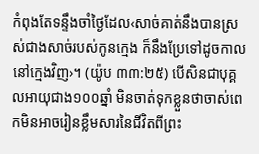កំពុងតែទន្ទឹងចាំថ្ងៃដែល‹សាច់គាត់នឹងបានស្រស់ជាងសាច់របស់កូនក្មេង ក៏នឹងប្រែទៅដូចកាលនៅក្មេងវិញ›។ (យ៉ូប ៣៣:២៥) បើសិនជាបុគ្គលអាយុជាង១០០ឆ្នាំ មិនចាត់ទុកខ្លួនថាចាស់ពេកមិនអាចរៀនខ្លឹមសារនៃជីវិតពីព្រះ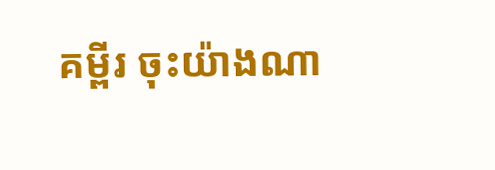គម្ពីរ ចុះយ៉ាងណា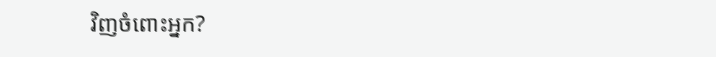វិញចំពោះអ្នក?